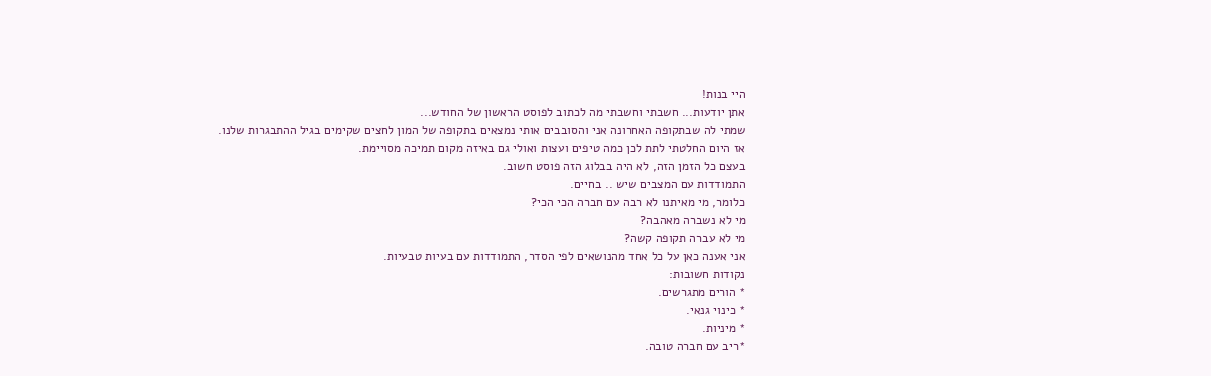היי בנות!
אתן יודעות... חשבתי וחשבתי מה לכתוב לפוסט הראשון של החודש...
שמתי לה שבתקופה האחרונה אני והסובבים אותי נמצאים בתקופה של המון לחצים שקימים בגיל ההתבגרות שלנו.
אז היום החלטתי לתת לכן כמה טיפים ועצות ואולי גם באיזה מקום תמיכה מסויימת.
בעצם כל הזמן הזה, לא היה בבלוג הזה פוסט חשוב.
התמודדות עם המצבים שיש .. בחיים.
כלומר, מי מאיתנו לא רבה עם חברה הכי הכי?
מי לא נשברה מאהבה?
מי לא עברה תקופה קשה?
אני אענה כאן על כל אחד מהנושאים לפי הסדר, התמודדות עם בעיות טבעיות.
נקודות חשובות:
* הורים מתגרשים.
* כינוי גנאי.
* מיניות.
*ריב עם חברה טובה.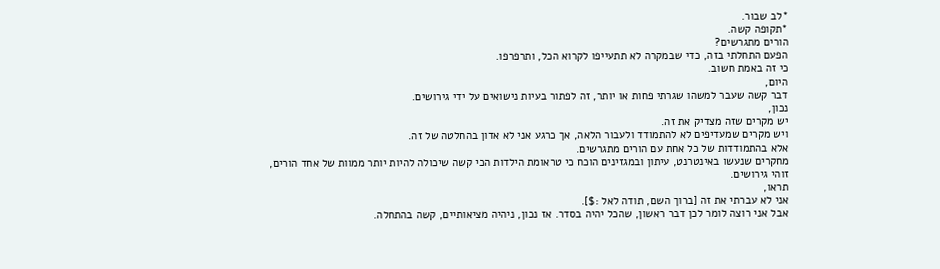*לב שבור.
*תקופה קשה.
הורים מתגרשים?
הפעם התחלתי בזה, כדי שבמקרה לא תתעייפו לקרוא הכל, ותרפרפו.
כי זה באמת חשוב.
היום,
דבר קשה שעבר למשהו שגרתי פחות או יותר, זה לפתור בעיות נישואים על ידי גירושים.
נכון,
יש מקרים שזה מצדיק את זה.
ויש מקרים שמעדיפים לא להתמודד ולעבור הלאה, אך כרגע אני לא אדון בהחלטה של זה.
אלא בהתמודדות של כל אחת עם הורים מתגרשים.
מחקרים שנעשו באינטרנט, עיתון ובמגזינים הוכח כי טראומת הילדות הכי קשה שיכולה להיות יותר ממוות של אחד הורים,
זוהי גירושים.
תראו,
אני לא עברתי את זה [ברוך השם, תודה לאל :$].
אבל אני רוצה לומר לכן דבר ראשון, שהכל יהיה בסדר. אז נכון, ניהיה מציאותיים, קשה בהתחלה.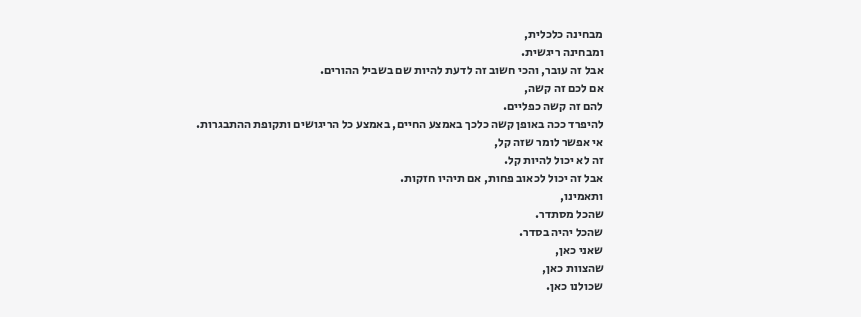מבחינה כלכלית,
ומבחינה ריגשית.
אבל זה עובר, והכי חשוב זה לדעת להיות שם בשביל ההורים.
אם לכם זה קשה,
להם זה קשה כפליים.
להיפרד ככה באופן קשה כלכך באמצע החיים, באמצע כל הריגושים ותקופת ההתבגרות.
אי אפשר לומר שזה קל,
זה לא יכול להיות קל.
אבל זה יכול לכאוב פחות, אם תיהיו חזקות.
ותאמינו,
שהכל מסתדר.
שהכל יהיה בסדר.
שאני כאן,
שהצוות כאן,
שכולנו כאן.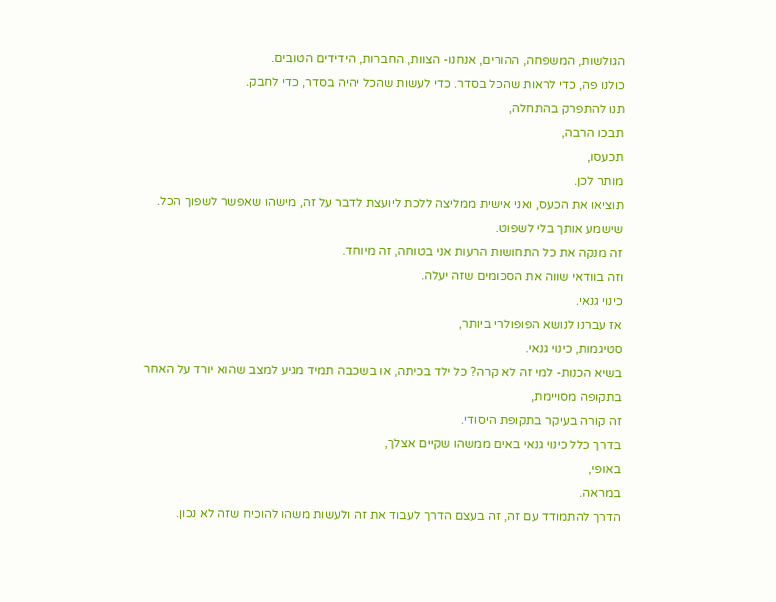הגולשות, המשפחה, ההורים, אנחנו- הצוות, החברות, הידידים הטובים.
כולנו פה, כדי לראות שהכל בסדר. כדי לעשות שהכל יהיה בסדר, כדי לחבק.
תנו להתפרק בהתחלה,
תבכו הרבה,
תכעסו,
מותר לכן.
תוציאו את הכעס, ואני אישית ממליצה ללכת ליועצת לדבר על זה, מישהו שאפשר לשפוך הכל.
שישמע אותך בלי לשפוט.
זה מנקה את כל התחושות הרעות אני בטוחה, זה מיוחד.
וזה בוודאי שווה את הסכומים שזה יעלה.
כינוי גנאי.
אז עברנו לנושא הפופולרי ביותר,
סטיגמות, כינוי גנאי.
בשיא הכנות- למי זה לא קרה? כל ילד בכיתה, או בשכבה תמיד מגיע למצב שהוא יורד על האחר
בתקופה מסויימת,
זה קורה בעיקר בתקופת היסודי.
בדרך כלל כינוי גנאי באים ממשהו שקיים אצלך,
באופי,
במראה.
הדרך להתמודד עם זה, זה בעצם הדרך לעבוד את זה ולעשות משהו להוכיח שזה לא נכון.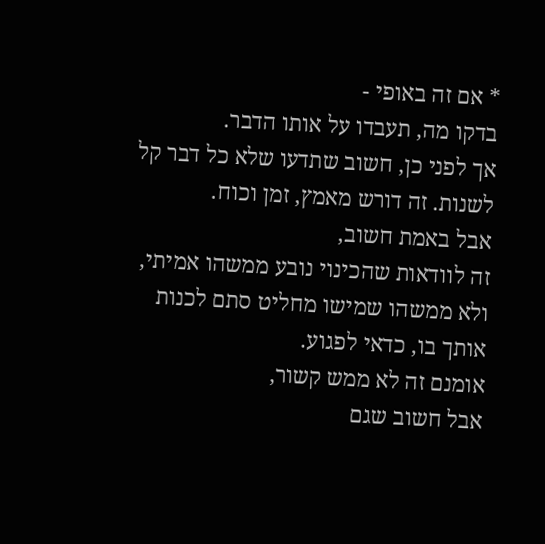* אם זה באופי -
בדקו מה, תעבדו על אותו הדבר.
אך לפני כן, חשוב שתדעו שלא כל דבר קל לשנות. זה דורש מאמץ, זמן וכוח.
אבל באמת חשוב,
זה לוודאות שהכינוי נובע ממשהו אמיתי, ולא ממשהו שמישו מחליט סתם לכנות אותך בו, כדאי לפגוע.
אומנם זה לא ממש קשור,
אבל חשוב שגם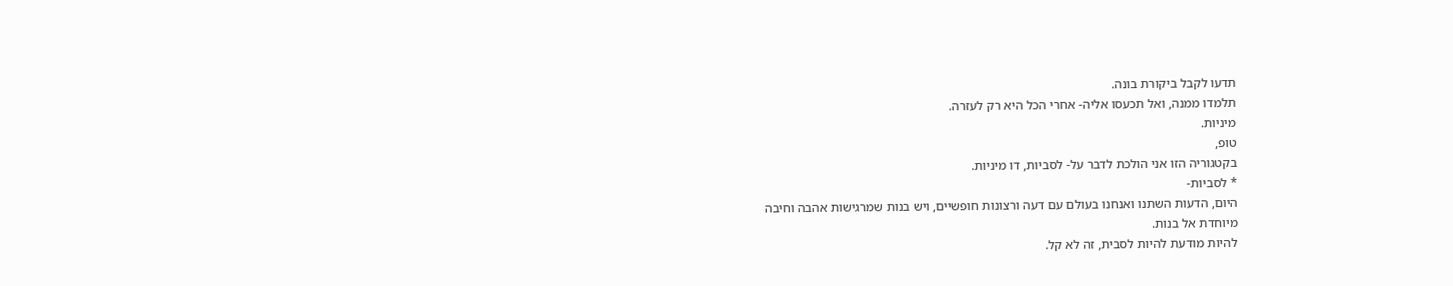תדעו לקבל ביקורת בונה.
תלמדו ממנה, ואל תכעסו אליה- אחרי הכל היא רק לעזרה.
מיניות.
טופ,
בקטגוריה הזו אני הולכת לדבר על- לסביות, דו מיניות.
* לסביות-
היום, הדעות השתנו ואנחנו בעולם עם דעה ורצונות חופשיים, ויש בנות שמרגישות אהבה וחיבה
מיוחדת אל בנות.
להיות מודעת להיות לסבית, זה לא קל.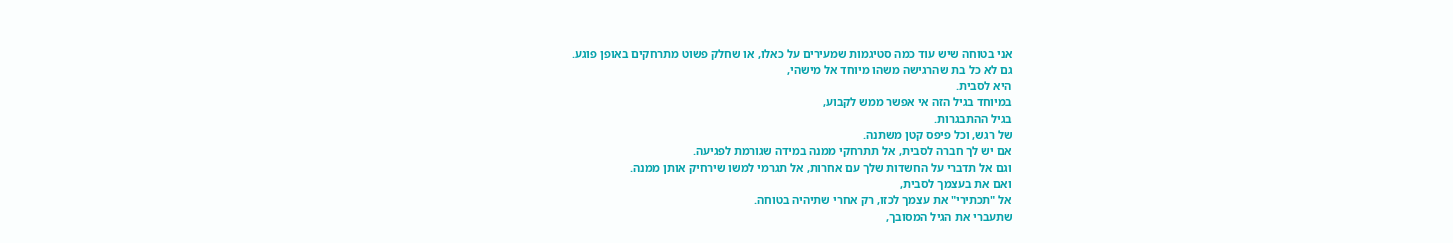אני בטוחה שיש עוד כמה סטיגמות שמעירים על כאלו, או שחלק פשוט מתרחקים באופן פוגע.
גם לא כל בת שהרגישה משהו מיוחד אל מישהי,
היא לסבית.
במיוחד בגיל הזה אי אפשר ממש לקבוע,
בגיל ההתבגרות.
של רגש, וכל פיפס קטן משתנה.
אם יש לך חברה לסבית, אל תתרחקי ממנה במידה שגורמת לפגיעה.
וגם אל תדברי על החשדות שלך עם אחרות, אל תגרמי למשו שירחיק אותן ממנה.
ואם את בעצמך לסבית,
אל "תכתירי" את עצמך לכזו, רק אחרי שתיהיה בטוחה.
שתעברי את הגיל המסובך,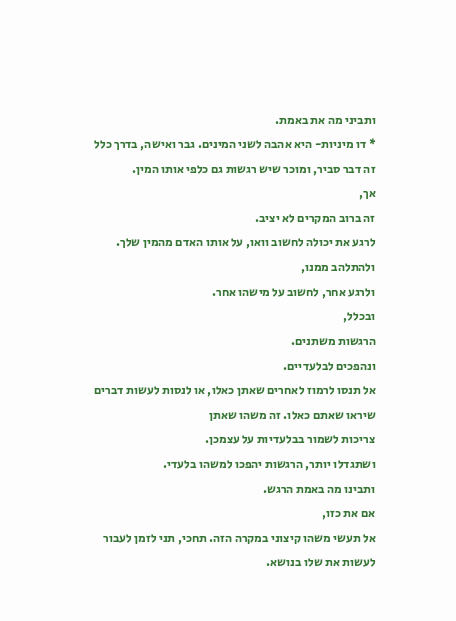ותביני מה את באמת.
* דו מיניות- היא אהבה לשני המינים. גבר ואישה, בדרך כלל זה דבר סביר, ומוכר שיש רגשות גם כלפי אותו המין.
אך,
זה ברוב המקרים לא יציב.
לרגע את יכולה לחשוב וואו, על אותו האדם מהמין שלך. ולהתלהב ממנו,
ולרגע אחר, לחשוב על מישהו אחר.
ובכלל,
הרגשות משתנים.
ונהפכים לבלעדיים.
אל תנסו לרמוז לאחרים שאתן כאלו, או לנסות לעשות דברים שיראו שאתם כאלו. זה משהו שאתן
צריכות לשמור בבלעדיות על עצמכן.
ושתגדלו יותר, הרגשות יהפכו למשהו בלעדי.
ותבינו מה באמת הרגש.
אם את כזו,
אל תעשי משהו קיצוני במקרה הזה. תחכי, תני לזמן לעבור לעשות את שלו בנושא.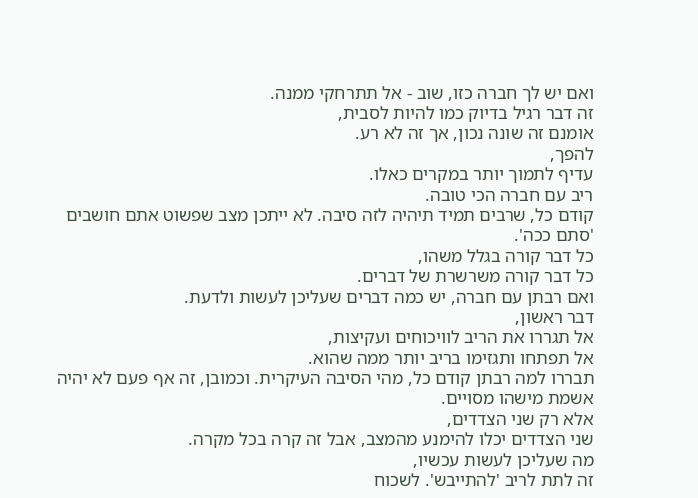ואם יש לך חברה כזו, שוב - אל תתרחקי ממנה.
זה דבר רגיל בדיוק כמו להיות לסבית,
אומנם זה שונה נכון, אך זה לא רע.
להפך,
עדיף לתמוך יותר במקרים כאלו.
ריב עם חברה הכי טובה.
קודם כל, שרבים תמיד תיהיה לזה סיבה. לא ייתכן מצב שפשוט אתם חושבים 'סתם ככה'.
כל דבר קורה בגלל משהו,
כל דבר קורה משרשרת של דברים.
ואם רבתן עם חברה, יש כמה דברים שעליכן לעשות ולדעת.
דבר ראשון,
אל תגררו את הריב לוויכוחים ועקיצות,
אל תפתחו ותגזימו בריב יותר ממה שהוא.
תבררו למה רבתן קודם כל, מהי הסיבה העיקרית. וכמובן, זה אף פעם לא יהיה אשמת מישהו מסויים.
אלא רק שני הצדדים,
שני הצדדים יכלו להימנע מהמצב, אבל זה קרה בכל מקרה.
מה שעליכן לעשות עכשיו,
זה לתת לריב 'להתייבש'. לשכוח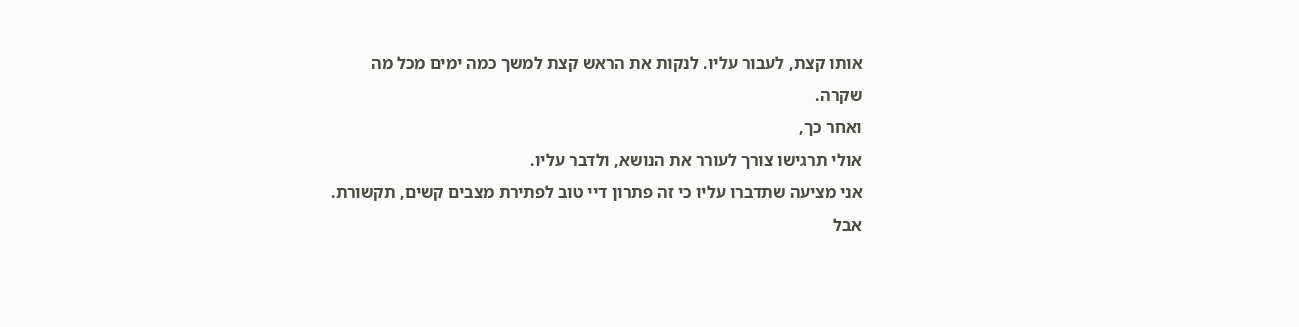אותו קצת, לעבור עליו. לנקות את הראש קצת למשך כמה ימים מכל מה
שקרה.
ואחר כך,
אולי תרגישו צורך לעורר את הנושא, ולדבר עליו.
אני מציעה שתדברו עליו כי זה פתרון דיי טוב לפתירת מצבים קשים, תקשורת.
אבל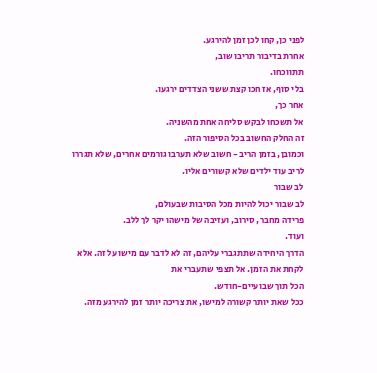לפני כן, קחו לכן זמן להירגע.
אחרת בדיבור תריבו שוב,
תתווכחו.
בלי סוף, אז חכו קצת ששני הצדדים ירגעו.
אחר כך,
אל תשכחו לבקש סליחה אחת מהשניה.
זה החלק החשוב בכל הסיפור הזה.
וכמובן, בזמן הריב - חשוב שלא תערבו גורמים אחרים, שלא תגררו לריב עוד ילדים שלא קשורים אליו.
לב שבור
לב שבור יכול להיות מכל הסיבות שבעולם,
פרידה מחבר, סירוב, ועזיבה של מישהו יקר לך ללב.
ועוד.
הדרך היחידה שתתגברי עליהם, זה לא לדבר עם מישו על זה. אלא לקחת את הזמן. אל תצפי שתעברי את
הכל תוך שבועיים-חודש.
ככל שאת יותר קשורה למישו, את צריכה יותר זמן להירגע מזה.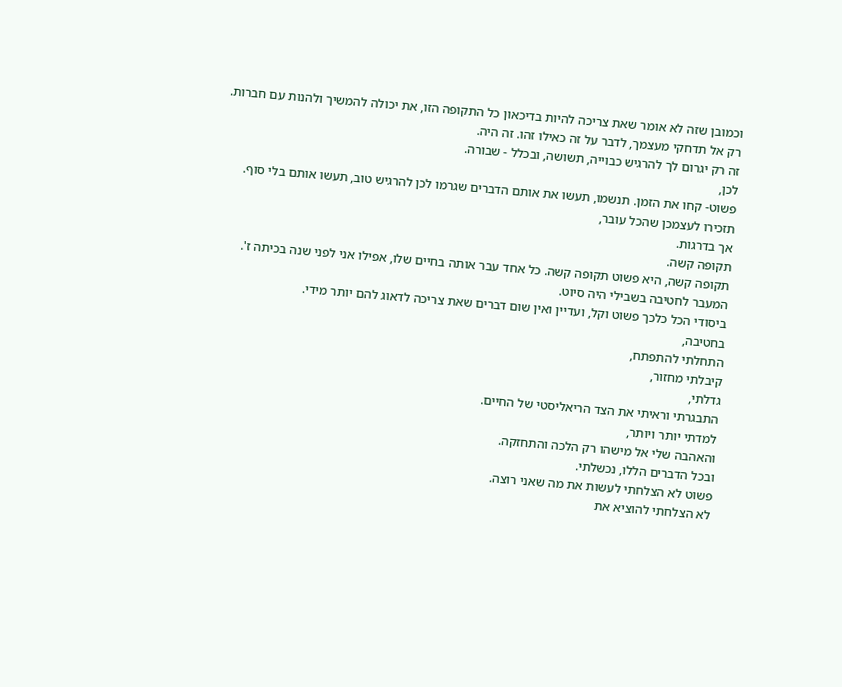וכמובן שזה לא אומר שאת צריכה להיות בדיכאון כל התקופה הזו, את יכולה להמשיך ולהנות עם חברות.
רק אל תדחקי מעצמך, לדבר על זה כאילו זהו. זה היה.
זה רק יגרום לך להרגיש כבוייה, תשושה, ובכלל - שבורה.
לכן,
פשוט- קחו את הזמן. תנשמו, תעשו את אותם הדברים שגרמו לכן להרגיש טוב, תעשו אותם בלי סוף.
תזכירו לעצמכן שהכל עובר,
אך בדרגות.
תקופה קשה.
תקופה קשה, היא פשוט תקופה קשה. כל אחד עבר אותה בחיים שלו, אפילו אני לפני שנה בכיתה ז'.
המעבר לחטיבה בשבילי היה סיוט.
ביסודי הכל כלכך פשוט וקל, ועדיין ואין שום דברים שאת צריכה לדאוג להם יותר מידי.
בחטיבה,
התחלתי להתפתח,
קיבלתי מחזור,
גדלתי,
התבגרתי וראיתי את הצד הריאליסטי של החיים.
למדתי יותר ויותר,
והאהבה שלי אל מישהו רק הלכה והתחזקה.
ובכל הדברים הללו, נכשלתי.
פשוט לא הצלחתי לעשות את מה שאני רוצה.
לא הצלחתי להוציא את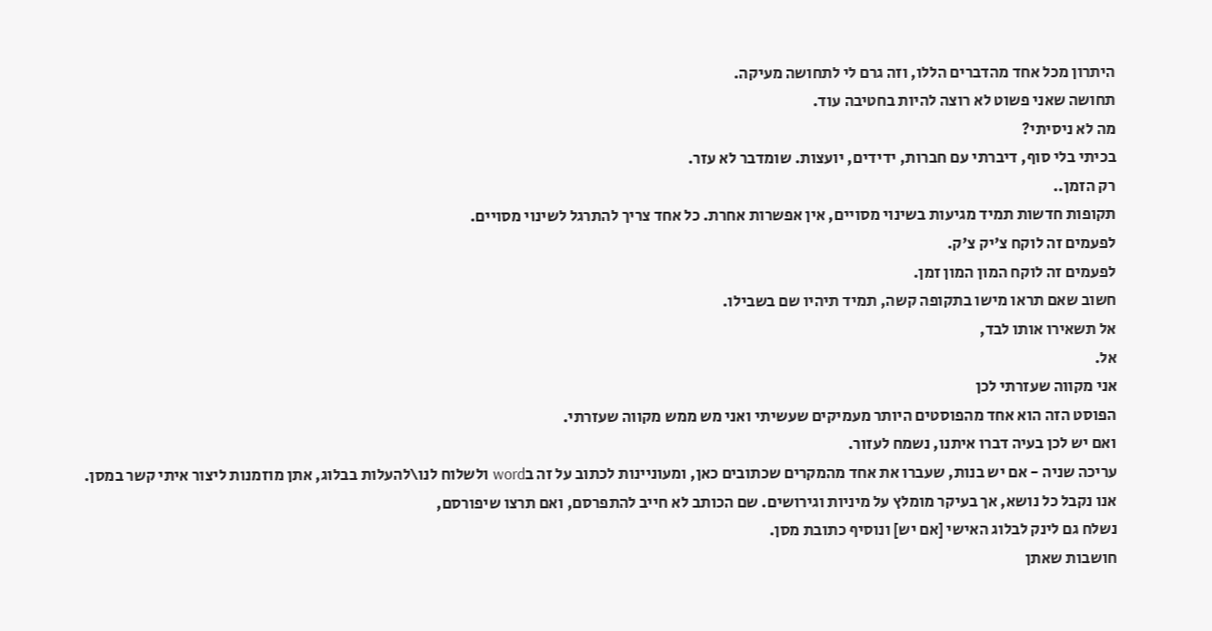היתרון מכל אחד מהדברים הללו, וזה גרם לי לתחושה מעיקה.
תחושה שאני פשוט לא רוצה להיות בחטיבה עוד.
מה לא ניסיתי?
בכיתי בלי סוף, דיברתי עם חברות, ידידים, יועצות. שומדבר לא עזר.
רק הזמן..
תקופות חדשות תמיד מגיעות בשינוי מסויים, אין אפשרות אחרת. כל אחד צריך להתרגל לשינוי מסויים.
לפעמים זה לוקח צ'יק צ'ק.
לפעמים זה לוקח המון המון זמן.
חשוב שאם תראו מישו בתקופה קשה, תמיד תיהיו שם בשבילו.
אל תשאירו אותו לבד,
אל.
אני מקווה שעזרתי לכן
הפוסט הזה הוא אחד מהפוסטים היותר מעמיקים שעשיתי ואני מש ממש מקווה שעזרתי.
ואם יש לכן בעיה דברו איתנו, נשמח לעזור.
עריכה שניה - אם יש בנות, שעברו את אחד מהמקרים שכתובים כאן, ומעוניינות לכתוב על זה בword ולשלוח לנו\להעלות בבלוג, אתן מוזמנות ליצור איתי קשר במסן.
אנו נקבל כל נושא, אך בעיקר מומלץ על מיניות וגירושים. שם הכותב לא חייב להתפרסם, ואם תרצו שיפורסם,
נשלח גם לינק לבלוג האישי [אם יש] ונוסיף כתובת מסן.
חושבות שאתן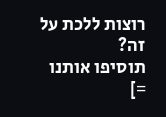רוצות ללכת על זה?
תוסיפו אותנו =]